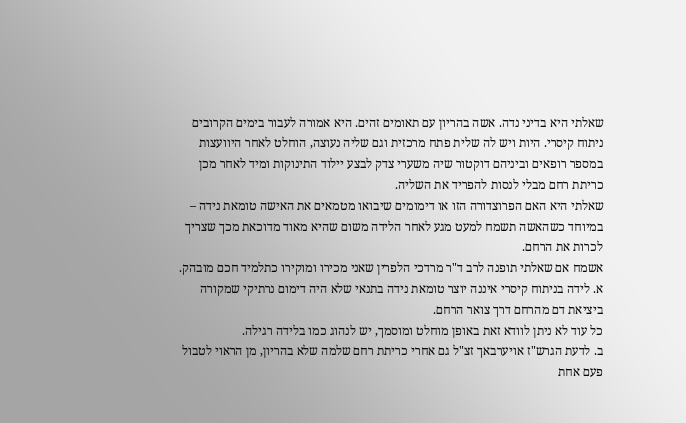שאלתי היא בדיני נדה. אשה בהריון עם תאומים זהים. היא אמורה לעבור בימים הקרובים ניתוח קיסרי. היות ויש לה שלית פתח מרכזית וגם שליה נעוצה, הוחלט לאחר היוועצות במספר רופאים וביניהם דוקטור שיה משערי צדק לבצע יילוד התינוקות ומיד לאחר מכן כריתת רחם מבלי לנסות להפריד את השליה.
שאלתי היא האם הפרוצדורה הזו או דימומים שיבואו מטמאים את האישה טומאת נידה – במיוחד כשהאשה תשמח למעט מגע לאחר הלידה משום שהיא מאוד מדוכאת מכך שצריך לכרות את הרחם.
אשמח אם שאלתי תופנה לרב ד"ר מרדכי הלפרין שאני מכירו ומוקירו כתלמיד חכם מובהק.
א. לידה בניתוח קיסרי איננה יוצר טומאת נידה בתנאי שלא היה דימום נרתיקי שמקורה ביציאת דם מהרחם דרך צואר הרחם.
כל עוד לא ניתן לוודא זאת באופן מוחלט ומוסמך, יש לנהוג כמו בלידה רגילה.
ב. לדעת הגרש"ז אויערבאך זצ"ל גם אחרי כריתת רחם שלמה שלא בהריון, מן הראוי לטבול פעם אחת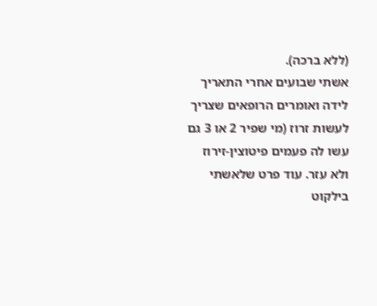(ללא ברכה).
אשתי שבועים אחרי התאריך לידה ואומרים הרופאים שצריך לעשות זרוז (מי שפיר 2 או 3 גם עשו לה פעמים פיטוצין-זירוז ולא עזר. עוד פרט שלאשתי
בילקוט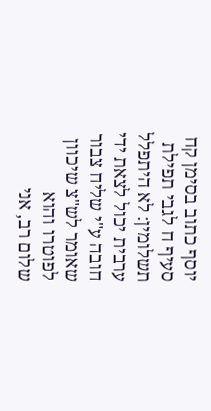יוסף כתוב בסימן קח סעיף ח לגבי תפילת תשלומין: לא היתפלל ערבית יכול לצאת ידי חובה ע"י שליח צבור שאומר לש"צ שיכוון לפוטרו והוא
שלום רב, אני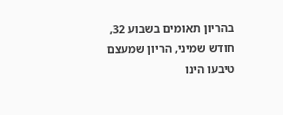בהריון תאומים בשבוע 32, חודש שמיני, הריון שמעצם טיבעו הינו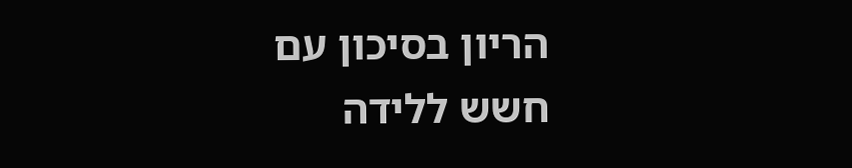הריון בסיכון עם חשש ללידה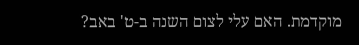מוקדמת. האם עלי לצום השנה ב-ט' באב?